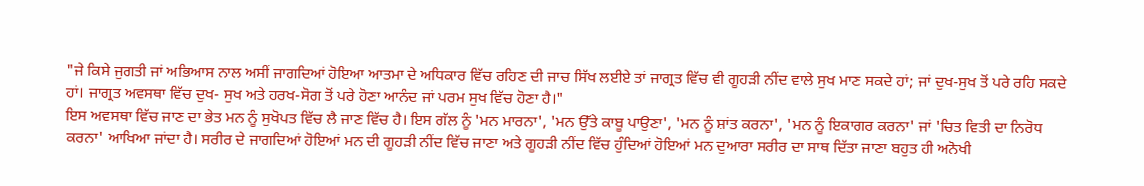"ਜੇ ਕਿਸੇ ਜੁਗਤੀ ਜਾਂ ਅਭਿਆਸ ਨਾਲ ਅਸੀਂ ਜਾਗਦਿਆਂ ਹੋਇਆ ਆਤਮਾ ਦੇ ਅਧਿਕਾਰ ਵਿੱਚ ਰਹਿਣ ਦੀ ਜਾਚ ਸਿੱਖ ਲਈਏ ਤਾਂ ਜਾਗ੍ਰਤ ਵਿੱਚ ਵੀ ਗੂਹੜੀ ਨੀਂਦ ਵਾਲੇ ਸੁਖ ਮਾਣ ਸਕਦੇ ਹਾਂ; ਜਾਂ ਦੁਖ-ਸੁਖ ਤੋਂ ਪਰੇ ਰਹਿ ਸਕਦੇ ਹਾਂ। ਜਾਗ੍ਰਤ ਅਵਸਥਾ ਵਿੱਚ ਦੁਖ- ਸੁਖ ਅਤੇ ਹਰਖ-ਸੋਗ ਤੋਂ ਪਰੇ ਹੋਣਾ ਆਨੰਦ ਜਾਂ ਪਰਮ ਸੁਖ ਵਿੱਚ ਹੋਣਾ ਹੈ।"
ਇਸ ਅਵਸਥਾ ਵਿੱਚ ਜਾਣ ਦਾ ਭੇਤ ਮਨ ਨੂੰ ਸੁਖੋਪਤ ਵਿੱਚ ਲੈ ਜਾਣ ਵਿੱਚ ਹੈ। ਇਸ ਗੱਲ ਨੂੰ 'ਮਨ ਮਾਰਨਾ', 'ਮਨ ਉੱਤੇ ਕਾਬੂ ਪਾਉਣਾ', 'ਮਨ ਨੂੰ ਸ਼ਾਂਤ ਕਰਨਾ', 'ਮਨ ਨੂੰ ਇਕਾਗਰ ਕਰਨਾ' ਜਾਂ 'ਚਿਤ ਵਿਤੀ ਦਾ ਨਿਰੋਧ ਕਰਨਾ' ਆਖਿਆ ਜਾਂਦਾ ਹੈ। ਸਰੀਰ ਦੇ ਜਾਗਦਿਆਂ ਹੋਇਆਂ ਮਨ ਦੀ ਗੂਹੜੀ ਨੀਂਦ ਵਿੱਚ ਜਾਣਾ ਅਤੇ ਗੂਹੜੀ ਨੀਂਦ ਵਿੱਚ ਹੁੰਦਿਆਂ ਹੋਇਆਂ ਮਨ ਦੁਆਰਾ ਸਰੀਰ ਦਾ ਸਾਥ ਦਿੱਤਾ ਜਾਣਾ ਬਹੁਤ ਹੀ ਅਨੋਖੀ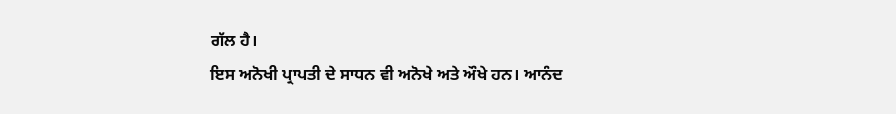ਗੱਲ ਹੈ।
ਇਸ ਅਨੋਖੀ ਪ੍ਰਾਪਤੀ ਦੇ ਸਾਧਨ ਵੀ ਅਨੋਖੇ ਅਤੇ ਔਖੇ ਹਨ। ਆਨੰਦ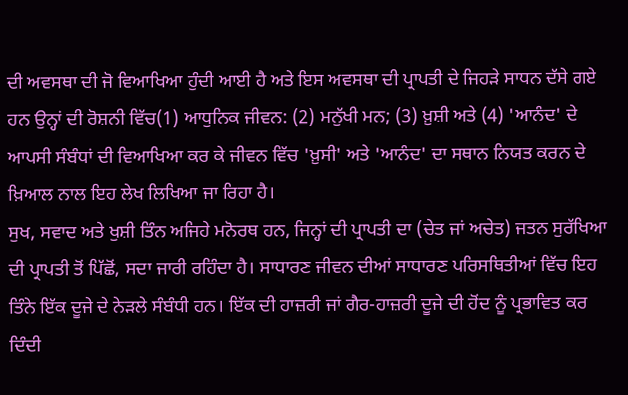ਦੀ ਅਵਸਥਾ ਦੀ ਜੋ ਵਿਆਖਿਆ ਹੁੰਦੀ ਆਈ ਹੈ ਅਤੇ ਇਸ ਅਵਸਥਾ ਦੀ ਪ੍ਰਾਪਤੀ ਦੇ ਜਿਹੜੇ ਸਾਧਨ ਦੱਸੇ ਗਏ ਹਨ ਉਨ੍ਹਾਂ ਦੀ ਰੋਸ਼ਨੀ ਵਿੱਚ(1) ਆਧੁਨਿਕ ਜੀਵਨ: (2) ਮਨੁੱਖੀ ਮਨ; (3) ਖ਼ੁਸ਼ੀ ਅਤੇ (4) 'ਆਨੰਦ' ਦੇ ਆਪਸੀ ਸੰਬੰਧਾਂ ਦੀ ਵਿਆਖਿਆ ਕਰ ਕੇ ਜੀਵਨ ਵਿੱਚ 'ਖ਼ੁਸੀ' ਅਤੇ 'ਆਨੰਦ' ਦਾ ਸਥਾਨ ਨਿਯਤ ਕਰਨ ਦੇ ਖ਼ਿਆਲ ਨਾਲ ਇਹ ਲੇਖ ਲਿਖਿਆ ਜਾ ਰਿਹਾ ਹੈ।
ਸੁਖ, ਸਵਾਦ ਅਤੇ ਖੁਸ਼ੀ ਤਿੰਨ ਅਜਿਹੇ ਮਨੋਰਥ ਹਨ, ਜਿਨ੍ਹਾਂ ਦੀ ਪ੍ਰਾਪਤੀ ਦਾ (ਚੇਤ ਜਾਂ ਅਚੇਤ) ਜਤਨ ਸੁਰੱਖਿਆ ਦੀ ਪ੍ਰਾਪਤੀ ਤੋਂ ਪਿੱਛੋਂ, ਸਦਾ ਜਾਰੀ ਰਹਿੰਦਾ ਹੈ। ਸਾਧਾਰਣ ਜੀਵਨ ਦੀਆਂ ਸਾਧਾਰਣ ਪਰਿਸਥਿਤੀਆਂ ਵਿੱਚ ਇਹ ਤਿੰਨੇ ਇੱਕ ਦੂਜੇ ਦੇ ਨੇੜਲੇ ਸੰਬੰਧੀ ਹਨ। ਇੱਕ ਦੀ ਹਾਜ਼ਰੀ ਜਾਂ ਗੈਰ-ਹਾਜ਼ਰੀ ਦੂਜੇ ਦੀ ਹੋਂਦ ਨੂੰ ਪ੍ਰਭਾਵਿਤ ਕਰ ਦਿੰਦੀ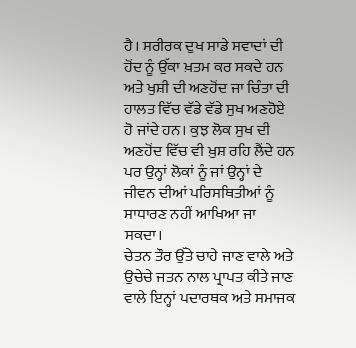ਹੈ। ਸਰੀਰਕ ਦੁਖ ਸਾਡੇ ਸਵਾਦਾਂ ਦੀ ਹੋਂਦ ਨੂੰ ਉੱਕਾ ਖ਼ਤਮ ਕਰ ਸਕਦੇ ਹਨ ਅਤੇ ਖੁਸ਼ੀ ਦੀ ਅਣਹੋਂਦ ਜਾ ਚਿੰਤਾ ਦੀ ਹਾਲਤ ਵਿੱਚ ਵੱਡੇ ਵੱਡੇ ਸੁਖ ਅਣਹੋਏ ਹੋ ਜਾਂਦੇ ਹਨ। ਕੁਝ ਲੋਕ ਸੁਖ ਦੀ ਅਣਹੋਂਦ ਵਿੱਚ ਵੀ ਖ਼ੁਸ਼ ਰਹਿ ਲੈਂਦੇ ਹਨ ਪਰ ਉਨ੍ਹਾਂ ਲੋਕਾਂ ਨੂੰ ਜਾਂ ਉਨ੍ਹਾਂ ਦੇ ਜੀਵਨ ਦੀਆਂ ਪਰਿਸਥਿਤੀਆਂ ਨੂੰ ਸਾਧਾਰਣ ਨਹੀਂ ਆਖਿਆ ਜਾ ਸਕਦਾ।
ਚੇਤਨ ਤੌਰ ਉੱਤੇ ਚਾਹੇ ਜਾਣ ਵਾਲੇ ਅਤੇ ਉਚੇਚੇ ਜਤਨ ਨਾਲ ਪ੍ਰਾਪਤ ਕੀਤੇ ਜਾਣ ਵਾਲੇ ਇਨ੍ਹਾਂ ਪਦਾਰਥਕ ਅਤੇ ਸਮਾਜਕ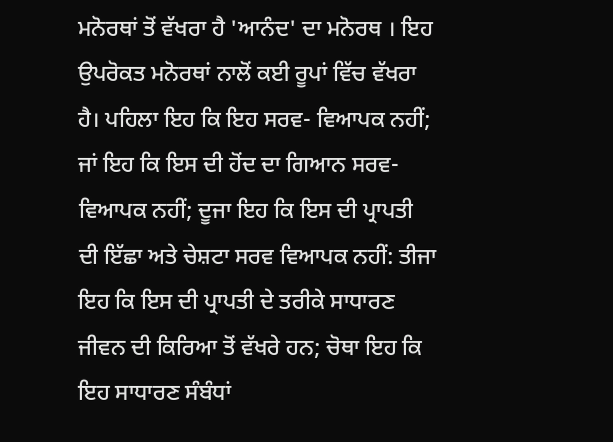ਮਨੋਰਥਾਂ ਤੋਂ ਵੱਖਰਾ ਹੈ 'ਆਨੰਦ' ਦਾ ਮਨੋਰਥ । ਇਹ ਉਪਰੋਕਤ ਮਨੋਰਥਾਂ ਨਾਲੋਂ ਕਈ ਰੂਪਾਂ ਵਿੱਚ ਵੱਖਰਾ ਹੈ। ਪਹਿਲਾ ਇਹ ਕਿ ਇਹ ਸਰਵ- ਵਿਆਪਕ ਨਹੀਂ; ਜਾਂ ਇਹ ਕਿ ਇਸ ਦੀ ਹੋਂਦ ਦਾ ਗਿਆਨ ਸਰਵ-ਵਿਆਪਕ ਨਹੀਂ; ਦੂਜਾ ਇਹ ਕਿ ਇਸ ਦੀ ਪ੍ਰਾਪਤੀ ਦੀ ਇੱਛਾ ਅਤੇ ਚੇਸ਼ਟਾ ਸਰਵ ਵਿਆਪਕ ਨਹੀਂ: ਤੀਜਾ ਇਹ ਕਿ ਇਸ ਦੀ ਪ੍ਰਾਪਤੀ ਦੇ ਤਰੀਕੇ ਸਾਧਾਰਣ ਜੀਵਨ ਦੀ ਕਿਰਿਆ ਤੋਂ ਵੱਖਰੇ ਹਨ; ਚੋਥਾ ਇਹ ਕਿ ਇਹ ਸਾਧਾਰਣ ਸੰਬੰਧਾਂ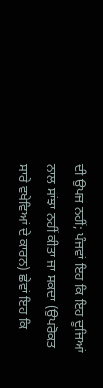ਦੀ ਉਪਜ ਨਹੀਂ; ਪੰਜਵਾਂ ਇਹ ਕਿ ਇਹ ਦੂਜਿਆਂ ਨਾਲ ਸਾਂਝਾ ਨਹੀਂ ਕੀਤਾ ਜਾ ਸਕਦਾ (ਉਪਰੋਕਤ ਸਾਰੇ ਵਖੇਵਿਆਂ ਦੇ ਕਾਰਨ) ਛੇਵਾਂ ਇਹ ਕਿ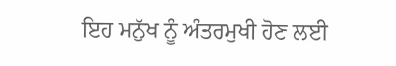ਇਹ ਮਨੁੱਖ ਨੂੰ ਅੰਤਰਮੁਖੀ ਹੋਣ ਲਈ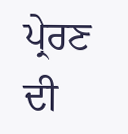ਪ੍ਰੇਰਣ ਦੀ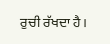ਰੁਚੀ ਰੱਖਦਾ ਹੈ।